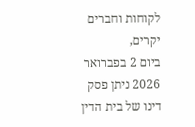לקוחות וחברים יקרים,
ביום 2 בפברואר 2026 ניתן פסק דינו של בית הדין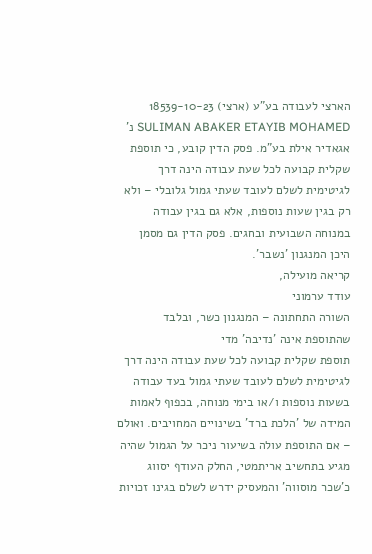הארצי לעבודה בע"ע (ארצי) 18539-10-23 SULIMAN ABAKER ETAYIB MOHAMED נ' אגאדיר אילת בע"מ. פסק הדין קובע, כי תוספת שקלית קבועה לכל שעת עבודה הינה דרך לגיטימית לשלם לעובד שעתי גמול גלובלי – ולא רק בגין שעות נוספות, אלא גם בגין עבודה במנוחה השבועית ובחגים. פסק הדין גם מסמן היכן המנגנון 'נשבר'.
קריאה מועילה,
עודד ערמוני
השורה התחתונה – המנגנון כשר, ובלבד שהתוספת אינה 'נדיבה' מדי
תוספת שקלית קבועה לכל שעת עבודה הינה דרך לגיטימית לשלם לעובד שעתי גמול בעד עבודה בשעות נוספות ו/או בימי מנוחה, בכפוף לאמות המידה של 'הלכת ברד' בשינויים המחויבים. ואולם – אם התוספת עולה בשיעור ניכר על הגמול שהיה מגיע בתחשיב אריתמטי, החלק העודף יסווג כ'שכר מוסווה' והמעסיק ידרש לשלם בגינו זכויות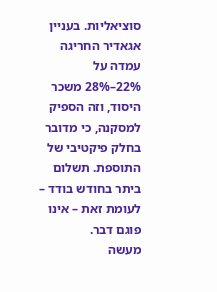סוציאליות. בעניין אגאדיר החריגה עמדה על 22%–28% משכר היסוד, וזה הספיק למסקנה, כי מדובר בחלק פיקטיבי של התוספת. תשלום ביתר בחודש בודד – לעומת זאת – אינו פוגם דבר.
מעשה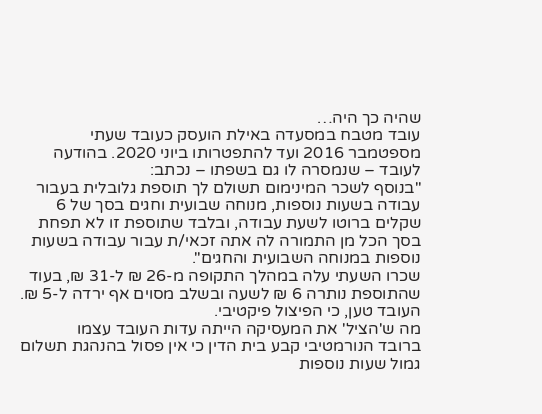שהיה כך היה…
עובד מטבח במסעדה באילת הועסק כעובד שעתי מספטמבר 2016 ועד להתפטרותו ביוני 2020. בהודעה לעובד – שנמסרה לו גם בשפתו – נכתב:
"בנוסף לשכר המינימום תשולם לך תוספת גלובלית בעבור עבודה בשעות נוספות, מנוחה שבועית וחגים בסך של 6 שקלים ברוטו לשעת עבודה, ובלבד שתוספת זו לא תפחת בסך הכל מן התמורה לה אתה זכאי/ת עבור עבודה בשעות נוספות במנוחה השבועית והחגים".
שכרו השעתי עלה במהלך התקופה מ-26 ₪ ל-31 ₪, בעוד שהתוספת נותרה 6 ₪ לשעה ובשלב מסוים אף ירדה ל-5 ₪. העובד טען, כי הפיצול פיקטיבי.
מה ש'הציל' את המעסיקה הייתה עדות העובד עצמו
ברובד הנורמטיבי קבע בית הדין כי אין פסול בהנהגת תשלום גמול שעות נוספות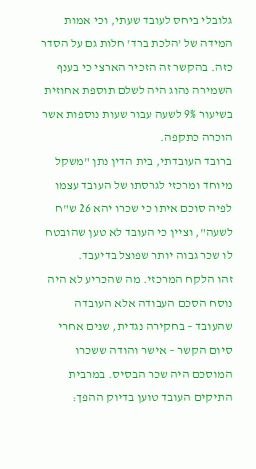גלובלי ביחס לעובד שעתי, וכי אמות המידה של 'הלכת ברד' חלות גם על הסדר כזה. בהקשר זה הזכיר הארצי כי בענף השמירה נהוג היה לשלם תוספת אחוזית בשיעור 9% לשעה עבור שעות נוספות אשר הוכרה כתקפה.
ברובד העובדתי, בית הדין נתן "משקל מיוחד ומרכזי לגרסתו של העובד עצמו לפיה סוכם איתו כי שכרו יהא 26 ש"ח לשעה", וציין כי העובד לא טען שהובטח לו שכר גבוה יותר שפוצל בדיעבד.
זהו הלקח המרכזי. מה שהכריע לא היה נוסח הסכם העבודה אלא העובדה שהעובד – בחקירה נגדית, שנים אחרי סיום הקשר – אישר והודה ששכרו המוסכם היה שכר הבסיס. במרבית התיקים העובד טוען בדיוק ההפך: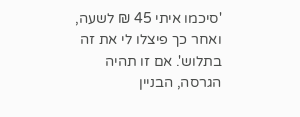'סיכמו איתי 45 ₪ לשעה, ואחר כך פיצלו לי את זה בתלוש'. אם זו תהיה הגרסה, הבניין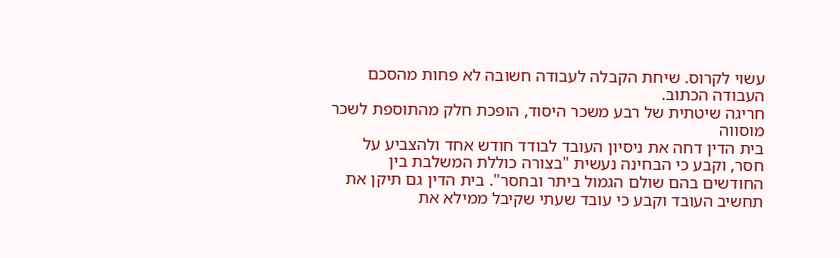עשוי לקרוס. שיחת הקבלה לעבודה חשובה לא פחות מהסכם העבודה הכתוב.
חריגה שיטתית של רבע משכר היסוד, הופכת חלק מהתוספת לשכר מוסווה
בית הדין דחה את ניסיון העובד לבודד חודש אחד ולהצביע על חסר, וקבע כי הבחינה נעשית "בצורה כוללת המשלבת בין החודשים בהם שולם הגמול ביתר ובחסר". בית הדין גם תיקן את תחשיב העובד וקבע כי עובד שעתי שקיבל ממילא את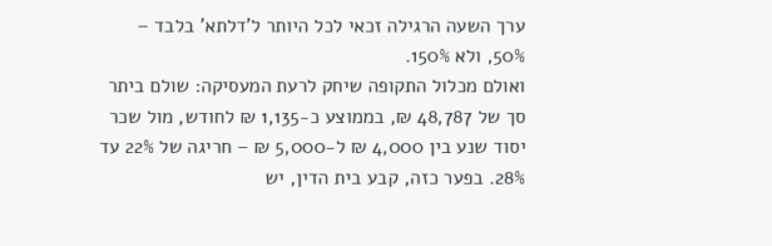ערך השעה הרגילה זכאי לכל היותר ל'דלתא' בלבד – 50%, ולא 150%.
ואולם מכלול התקופה שיחק לרעת המעסיקה: שולם ביתר סך של 48,787 ₪, בממוצע כ-1,135 ₪ לחודש, מול שכר יסוד שנע בין 4,000 ₪ ל-5,000 ₪ – חריגה של 22% עד 28%. בפער כזה, קבע בית הדין, יש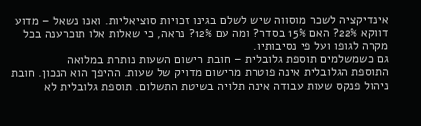אינדיקציה לשכר מוסווה שיש לשלם בגינו זכויות סוציאליות. ואנו נשאל – מדוע דווקא 22%? האם 15% בסדר? ומה עם 12%? נראה, כי שאלות אלו תוכרענה בכל מקרה לגופו ועל פי נסיבותיו.
גם כשמשלמים תוספת גלובלית – חובת רישום השעות נותרת במלואה
התוספת הגלובלית אינה פוטרת מרישום מדויק של שעות. ההיפך הוא הנכון. חובת ניהול פנקס שעות עבודה אינה תלויה בשיטת התשלום. תוספת גלובלית לא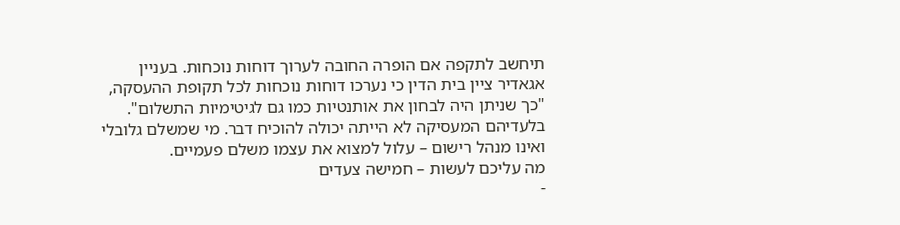תיחשב לתקפה אם הופרה החובה לערוך דוחות נוכחות. בעניין אגאדיר ציין בית הדין כי נערכו דוחות נוכחות לכל תקופת ההעסקה, "כך שניתן היה לבחון את אותנטיות כמו גם לגיטימיות התשלום". בלעדיהם המעסיקה לא הייתה יכולה להוכיח דבר. מי שמשלם גלובלי ואינו מנהל רישום – עלול למצוא את עצמו משלם פעמיים.
מה עליכם לעשות – חמישה צעדים
-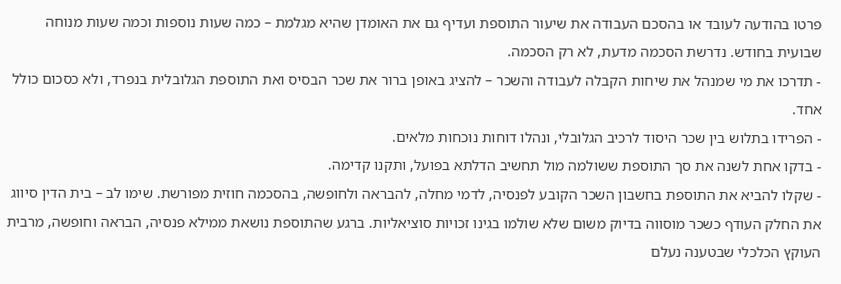פרטו בהודעה לעובד או בהסכם העבודה את שיעור התוספת ועדיף גם את האומדן שהיא מגלמת – כמה שעות נוספות וכמה שעות מנוחה שבועית בחודש. נדרשת הסכמה מדעת, לא רק הסכמה.
- תדרכו את מי שמנהל את שיחות הקבלה לעבודה והשכר – להציג באופן ברור את שכר הבסיס ואת התוספת הגלובלית בנפרד, ולא כסכום כולל אחד.
- הפרידו בתלוש בין שכר היסוד לרכיב הגלובלי, ונהלו דוחות נוכחות מלאים.
- בדקו אחת לשנה את סך התוספת ששולמה מול תחשיב הדלתא בפועל, ותקנו קדימה.
- שקלו להביא את התוספת בחשבון השכר הקובע לפנסיה, לדמי מחלה, להבראה ולחופשה, בהסכמה חוזית מפורשת. שימו לב – בית הדין סיווג את החלק העודף כשכר מוסווה בדיוק משום שלא שולמו בגינו זכויות סוציאליות. ברגע שהתוספת נושאת ממילא פנסיה, הבראה וחופשה, מרבית העוקץ הכלכלי שבטענה נעלם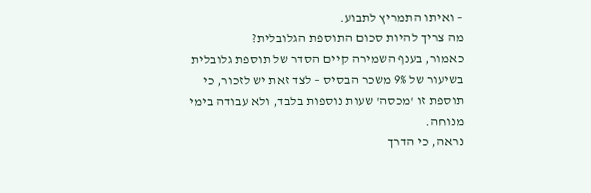– ואיתו התמריץ לתבוע.
מה צריך להיות סכום התוספת הגלובלית?
כאמור, בענף השמירה קיים הסדר של תוספת גלובלית בשיעור של 9% משכר הבסיס – לצד זאת יש לזכור, כי תוספת זו 'מכסה' שעות נוספות בלבד, ולא עבודה בימי מנוחה.
נראה, כי הדרך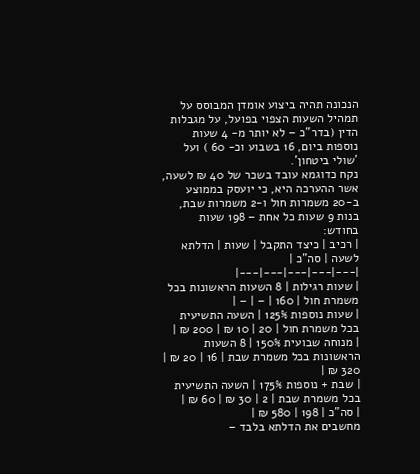הנכונה תהיה ביצוע אומדן המבוסס על תמהיל השעות הצפוי בפועל, על מגבלות הדין (בדר"כ – לא יותר מ- 4 שעות נוספות ביום, 16 בשבוע וכ- 60 ) ועל 'שולי ביטחון'.
נקח כדוגמא עובד בשכר של 40 ₪ לשעה, אשר ההערכה היא, כי יועסק בממוצע ב-20 משמרות חול ו-2 משמרות שבת, בנות 9 שעות כל אחת – 198 שעות בחודש:
| רכיב | כיצד התקבל | שעות | הדלתא לשעה | סה"כ |
|---|---|---|---|---|
| שעות רגילות | 8 השעות הראשונות בכל משמרת חול | 160 | – | – |
| שעות נוספות 125% | השעה התשיעית בכל משמרת חול | 20 | 10 ₪ | 200 ₪ |
| מנוחה שבועית 150% | 8 השעות הראשונות בכל משמרת שבת | 16 | 20 ₪ | 320 ₪ |
| שבת + נוספות 175% | השעה התשיעית בכל משמרת שבת | 2 | 30 ₪ | 60 ₪ |
| סה"כ | 198 | 580 ₪ |
מחשבים את הדלתא בלבד –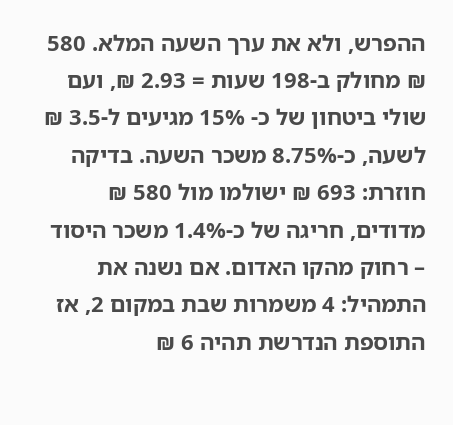ההפרש, ולא את ערך השעה המלא. 580 ₪ מחולק ב-198 שעות = 2.93 ₪, ועם שולי ביטחון של כ- 15% מגיעים ל-3.5 ₪ לשעה, כ-8.75% משכר השעה. בדיקה חוזרת: 693 ₪ ישולמו מול 580 ₪ מדודים, חריגה של כ-1.4% משכר היסוד – רחוק מהקו האדום. אם נשנה את התמהיל: 4 משמרות שבת במקום 2, אז התוספת הנדרשת תהיה 6 ₪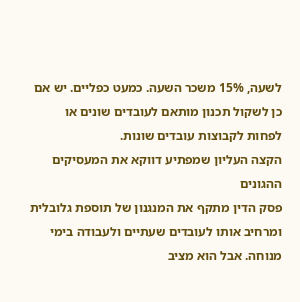לשעה, 15% משכר השעה. כמעט כפליים. יש אם כן לשקול תכנון מותאם לעובדים שונים או לפחות לקבוצות עובדים שונות.
הקצה העליון שמפתיע דווקא את המעסיקים ההגונים
פסק הדין מתקף את המנגנון של תוספת גלובלית ומרחיב אותו לעובדים שעתיים ולעבודה בימי מנוחה. אבל הוא מציב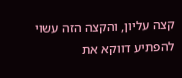קצה עליון, והקצה הזה עשוי להפתיע דווקא את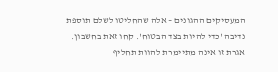המעסיקים ההגונים – אלה שהחליטו לשלם תוספת נדיבה 'כדי להיות בצד הבטוח'. קחו זאת בחשבון.
אגרת זו אינה מתיימרת להוות תחליף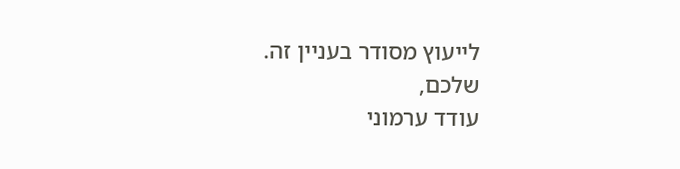לייעוץ מסודר בעניין זה.
שלכם,
עודד ערמוני